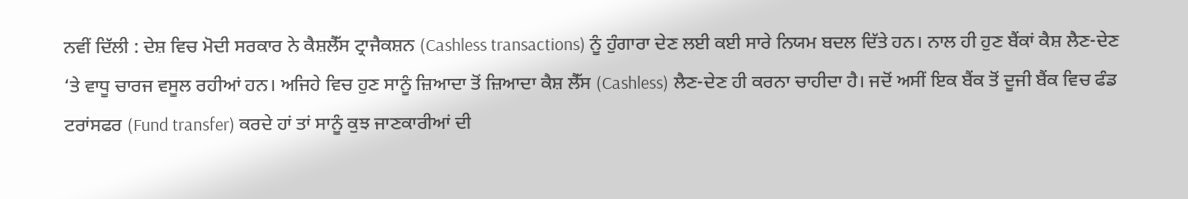ਨਵੀਂ ਦਿੱਲੀ : ਦੇਸ਼ ਵਿਚ ਮੋਦੀ ਸਰਕਾਰ ਨੇ ਕੈਸ਼ਲੈੱਸ ਟ੍ਰਾਜੈਕਸ਼ਨ (Cashless transactions) ਨੂੰ ਹੁੰਗਾਰਾ ਦੇਣ ਲਈ ਕਈ ਸਾਰੇ ਨਿਯਮ ਬਦਲ ਦਿੱਤੇ ਹਨ। ਨਾਲ ਹੀ ਹੁਣ ਬੈਂਕਾਂ ਕੈਸ਼ ਲੈਣ-ਦੇਣ ‘ਤੇ ਵਾਧੂ ਚਾਰਜ ਵਸੂਲ ਰਹੀਆਂ ਹਨ। ਅਜਿਹੇ ਵਿਚ ਹੁਣ ਸਾਨੂੰ ਜ਼ਿਆਦਾ ਤੋਂ ਜ਼ਿਆਦਾ ਕੈਸ਼ ਲੈੱਸ (Cashless) ਲੈਣ-ਦੇਣ ਹੀ ਕਰਨਾ ਚਾਹੀਦਾ ਹੈ। ਜਦੋਂ ਅਸੀਂ ਇਕ ਬੈਂਕ ਤੋਂ ਦੂਜੀ ਬੈਂਕ ਵਿਚ ਫੰਡ ਟਰਾਂਸਫਰ (Fund transfer) ਕਰਦੇ ਹਾਂ ਤਾਂ ਸਾਨੂੰ ਕੁਝ ਜਾਣਕਾਰੀਆਂ ਦੀ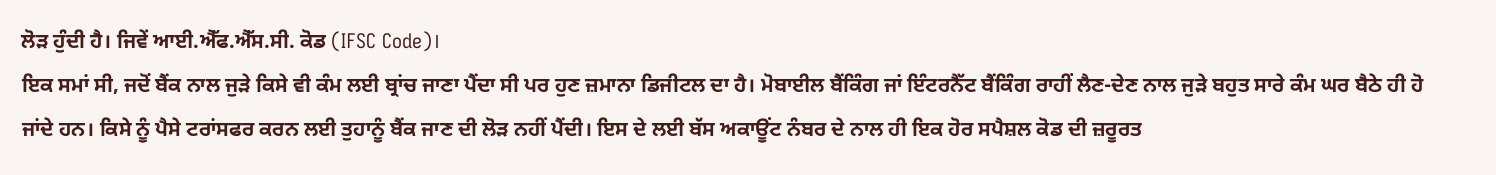ਲੋੜ ਹੁੰਦੀ ਹੈ। ਜਿਵੇਂ ਆਈ.ਐੱਫ.ਐੱਸ.ਸੀ. ਕੋਡ (IFSC Code)।
ਇਕ ਸਮਾਂ ਸੀ, ਜਦੋਂ ਬੈਂਕ ਨਾਲ ਜੁੜੇ ਕਿਸੇ ਵੀ ਕੰਮ ਲਈ ਬ੍ਰਾਂਚ ਜਾਣਾ ਪੈਂਦਾ ਸੀ ਪਰ ਹੁਣ ਜ਼ਮਾਨਾ ਡਿਜੀਟਲ ਦਾ ਹੈ। ਮੋਬਾਈਲ ਬੈਂਕਿੰਗ ਜਾਂ ਇੰਟਰਨੈੱਟ ਬੈਂਕਿੰਗ ਰਾਹੀਂ ਲੈਣ-ਦੇਣ ਨਾਲ ਜੁੜੇ ਬਹੁਤ ਸਾਰੇ ਕੰਮ ਘਰ ਬੈਠੇ ਹੀ ਹੋ ਜਾਂਦੇ ਹਨ। ਕਿਸੇ ਨੂੰ ਪੈਸੇ ਟਰਾਂਸਫਰ ਕਰਨ ਲਈ ਤੁਹਾਨੂੰ ਬੈਂਕ ਜਾਣ ਦੀ ਲੋੜ ਨਹੀਂ ਪੈਂਦੀ। ਇਸ ਦੇ ਲਈ ਬੱਸ ਅਕਾਊਂਟ ਨੰਬਰ ਦੇ ਨਾਲ ਹੀ ਇਕ ਹੋਰ ਸਪੈਸ਼ਲ ਕੋਡ ਦੀ ਜ਼ਰੂਰਤ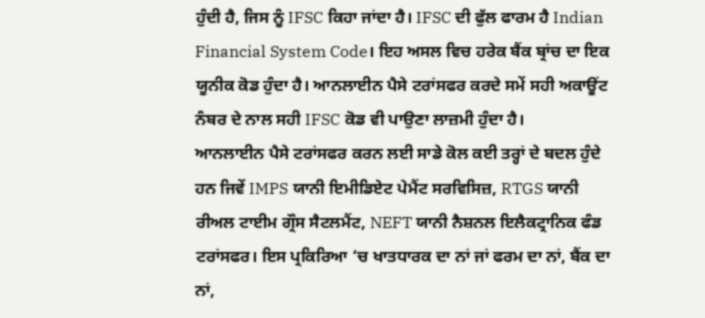ਹੁੰਦੀ ਹੈ, ਜਿਸ ਨੂੰ IFSC ਕਿਹਾ ਜਾਂਦਾ ਹੈ। IFSC ਦੀ ਫੁੱਲ ਫਾਰਮ ਹੈ Indian Financial System Code। ਇਹ ਅਸਲ ਵਿਚ ਹਰੇਕ ਬੈਂਕ ਬ੍ਰਾਂਚ ਦਾ ਇਕ ਯੂਨੀਕ ਕੋਡ ਹੁੰਦਾ ਹੈ। ਆਨਲਾਈਨ ਪੈਸੇ ਟਰਾਂਸਫਰ ਕਰਦੇ ਸਮੇਂ ਸਹੀ ਅਕਾਊਂਟ ਨੰਬਰ ਦੇ ਨਾਲ ਸਹੀ IFSC ਕੋਡ ਵੀ ਪਾਉਣਾ ਲਾਜ਼ਮੀ ਹੁੰਦਾ ਹੈ।
ਆਨਲਾਈਨ ਪੈਸੇ ਟਰਾਂਸਫਰ ਕਰਨ ਲਈ ਸਾਡੇ ਕੋਲ ਕਈ ਤਰ੍ਹਾਂ ਦੇ ਬਦਲ ਹੁੰਦੇ ਹਨ ਜਿਵੇਂ IMPS ਯਾਨੀ ਇਮੀਡਿਏਟ ਪੇਮੈਂਟ ਸਰਵਿਸਿਜ਼, RTGS ਯਾਨੀ ਰੀਅਲ ਟਾਈਮ ਗ੍ਰੌਸ ਸੈਟਲਮੈਂਟ, NEFT ਯਾਨੀ ਨੈਸ਼ਨਲ ਇਲੈਕਟ੍ਰਾਨਿਕ ਫੰਡ ਟਰਾਂਸਫਰ। ਇਸ ਪ੍ਰਕਿਰਿਆ ‘ਚ ਖਾਤਧਾਰਕ ਦਾ ਨਾਂ ਜਾਂ ਫਰਮ ਦਾ ਨਾਂ, ਬੈਂਕ ਦਾ ਨਾਂ,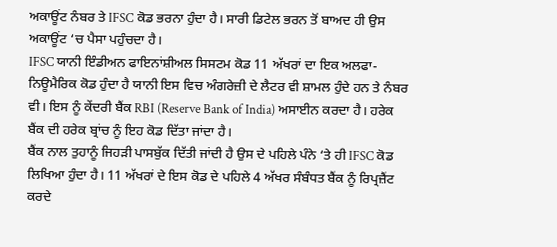ਅਕਾਊਂਟ ਨੰਬਰ ਤੇ IFSC ਕੋਡ ਭਰਨਾ ਹੁੰਦਾ ਹੈ। ਸਾਰੀ ਡਿਟੇਲ ਭਰਨ ਤੋਂ ਬਾਅਦ ਹੀ ਉਸ ਅਕਾਊਂਟ ‘ਚ ਪੈਸਾ ਪਹੁੰਚਦਾ ਹੈ।
IFSC ਯਾਨੀ ਇੰਡੀਅਨ ਫਾਇਨਾਂਸ਼ੀਅਲ ਸਿਸਟਮ ਕੋਡ 11 ਅੱਖਰਾਂ ਦਾ ਇਕ ਅਲਫਾ-ਨਿਊਮੈਰਿਕ ਕੋਡ ਹੁੰਦਾ ਹੈ ਯਾਨੀ ਇਸ ਵਿਚ ਅੰਗਰੇਜ਼ੀ ਦੇ ਲੈਟਰ ਵੀ ਸ਼ਾਮਲ ਹੁੰਦੇ ਹਨ ਤੇ ਨੰਬਰ ਵੀ। ਇਸ ਨੂੰ ਕੇਂਦਰੀ ਬੈਂਕ RBI (Reserve Bank of India) ਅਸਾਈਨ ਕਰਦਾ ਹੈ। ਹਰੇਕ ਬੈਂਕ ਦੀ ਹਰੇਕ ਬ੍ਰਾਂਚ ਨੂੰ ਇਹ ਕੋਡ ਦਿੱਤਾ ਜਾਂਦਾ ਹੈ।
ਬੈਂਕ ਨਾਲ ਤੁਹਾਨੂੰ ਜਿਹੜੀ ਪਾਸਬੁੱਕ ਦਿੱਤੀ ਜਾਂਦੀ ਹੈ ਉਸ ਦੇ ਪਹਿਲੇ ਪੰਨੇ ‘ਤੇ ਹੀ IFSC ਕੋਡ ਲਿਖਿਆ ਹੁੰਦਾ ਹੈ। 11 ਅੱਖਰਾਂ ਦੇ ਇਸ ਕੋਡ ਦੇ ਪਹਿਲੇ 4 ਅੱਖਰ ਸੰਬੰਧਤ ਬੈਂਕ ਨੂੰ ਰਿਪ੍ਰਜ਼ੈਂਟ ਕਰਦੇ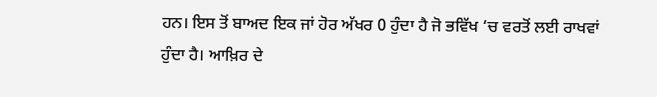ਹਨ। ਇਸ ਤੋਂ ਬਾਅਦ ਇਕ ਜਾਂ ਹੋਰ ਅੱਖਰ 0 ਹੁੰਦਾ ਹੈ ਜੋ ਭਵਿੱਖ ‘ਚ ਵਰਤੋਂ ਲਈ ਰਾਖਵਾਂ ਹੁੰਦਾ ਹੈ। ਆਖ਼ਿਰ ਦੇ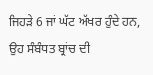ਜਿਹੜੇ 6 ਜਾਂ ਘੱਟ ਅੱਖਰ ਹੁੰਦੇ ਹਨ, ਉਹ ਸੰਬੰਧਤ ਬ੍ਰਾਂਚ ਦੀ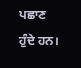ਪਛਾਣ ਹੁੰਦੇ ਹਨ।